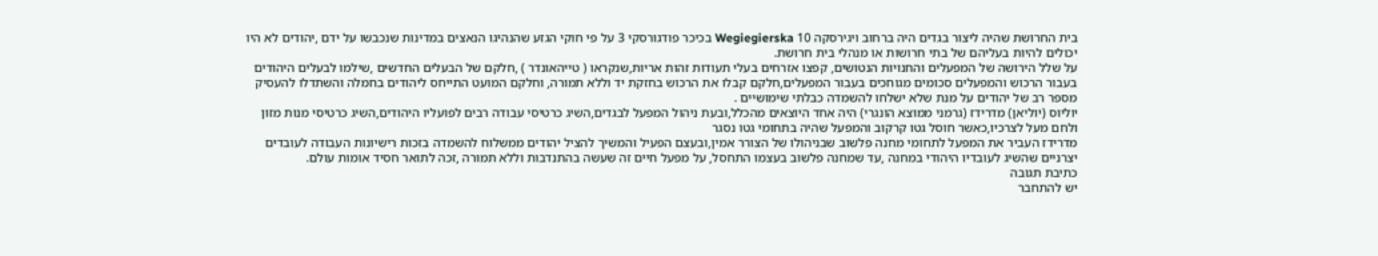בית החרושת שהיה ליצור בגדים היה ברחוב ויגירסקה 10 Wegiegierska בכיכר פודגורסקי 3 על פי חוקי הגזע שהנהיגו הנאצים במדינות שנכבשו על ידם ,יהודים לא היו יכולים להיות בעליהם של בתי חרושות או מנהלי בית חרושת.
על שלל הירושה של המפעלים והחנויות הנטושים, קפצו אזרחים בעלי תעודות זהות אריות,שנקראו ( טייהאונדר ) ,חלקם של הבעלים החדשים ,שילמו לבעלים היהודים בעבור הרכוש והמפעלים סכומים מגוחכים בעבור המפעלים,חלקם קבלו את הרכוש בחזקת יד וללא תמורה, וחלקם המועט התייחס ליהודים בחמלה והשתדלו להעסיק מספר רב של יהודים על מנת שלא ישלחו להשמדה כבלתי שימושיים .
יוליוס (יוליאן) מדרידז (גרמני ממוצא הונגרי) היה אחד היוצאים מהכלל,ובעת ניהול המפעל לבגדים,השיג כרטיסי עבודה רבים לפועליו היהודים,השיג כרטיסי מנות מזון ולחם מעל לצרכיו,כאשר חוסל גטו קרקוב והמפעל שהיה בתחומי גטו נסגר
מדרידז העביר את המפעל לתחומי מחנה פלשוב שבניהולו של הצורר אמין,ובעצם הפעיל והמשיך להציל יהודים ממשלוח להשמדה בזכות רישיונות העבודה לעובדים יצרניים שהשיג לעובדיו היהודי במחנה ,עד שמחנה פלשוב בעצמו התחסל, על מפעל חיים זה שעשה בהתנדבות וללא תמורה ,זכה לתואר חסיד אומות עולם.
כתיבת תגובה
יש להתחבר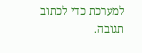למערכת כדי לכתוב תגובה.